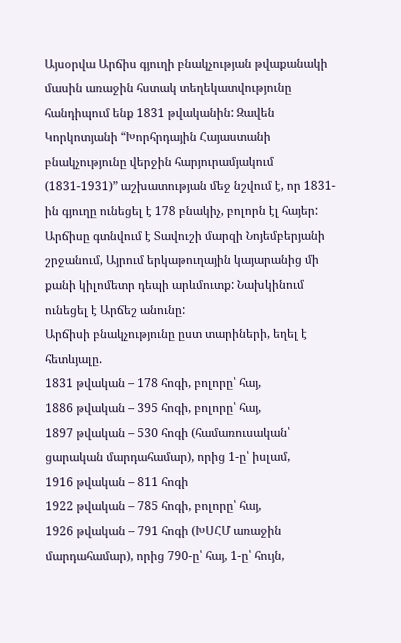Այսօրվա Արճիս գյուղի բնակչության թվաքանակի մասին առաջին հստակ տեղեկատվությունը հանդիպում ենք 1831 թվականին: Զավեն Կորկոտյանի “Խորհրդային Հայաստանի բնակչությունը վերջին հարյուրամյակում (1831-1931)” աշխատության մեջ նշվում է, որ 1831-ին գյուղը ունեցել է 178 բնակիչ, բոլորն էլ հայեր:
Արճիսը գտնվում է Տավուշի մարզի Նոյեմբերյանի շրջանում, Այրում երկաթուղային կայարանից մի քանի կիլոմետր դեպի արևմուտք: Նախկինում ունեցել է Արճեշ անունը:
Արճիսի բնակչությունը ըստ տարիների, եղել է հետևյալը.
1831 թվական – 178 հոգի, բոլորը՝ հայ,
1886 թվական – 395 հոգի, բոլորը՝ հայ,
1897 թվական – 530 հոգի (համառուսական՝ ցարական մարդահամար), որից 1-ը՝ իսլամ,
1916 թվական – 811 հոգի
1922 թվական – 785 հոգի, բոլորը՝ հայ,
1926 թվական – 791 հոգի (ԽՍՀՄ առաջին մարդահամար), որից 790-ը՝ հայ, 1-ը՝ հույն,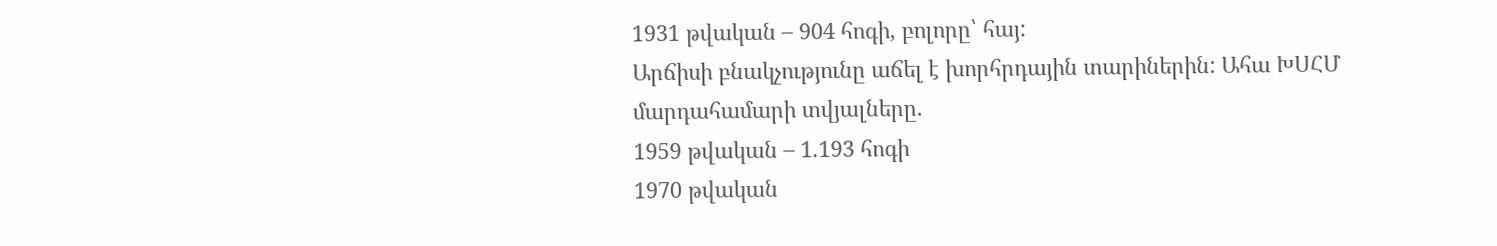1931 թվական – 904 հոգի, բոլորը՝ հայ:
Արճիսի բնակչությունը աճել է խորհրդային տարիներին: Ահա ԽՍՀՄ մարդահամարի տվյալները.
1959 թվական – 1.193 հոգի
1970 թվական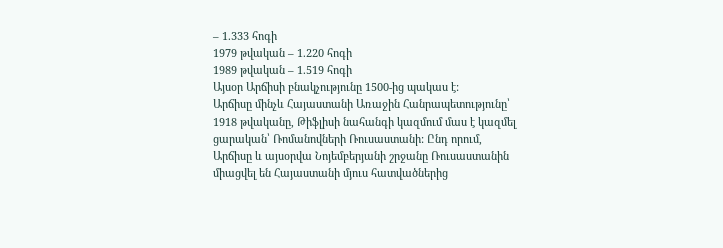– 1.333 հոգի
1979 թվական – 1.220 հոգի
1989 թվական – 1.519 հոգի
Այսօր Արճիսի բնակչությունը 1500-ից պակաս է:
Արճիսը մինչև Հայաստանի Առաջին Հանրապետությունը՝ 1918 թվականը, Թիֆլիսի նահանգի կազմում մաս է կազմել ցարական՝ Ռոմանովների Ռուսաստանի: Ընդ որում, Արճիսը և այսօրվա Նոյեմբերյանի շրջանը Ռուսաստանին միացվել են Հայաստանի մյուս հատվածներից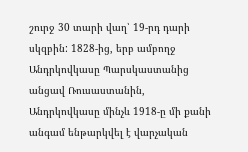շուրջ 30 տարի վաղ՝ 19-րդ դարի սկզբին: 1828-ից, երբ ամբողջ Անդրկովկասը Պարսկաստանից անցավ Ռուսաստանին, Անդրկովկասը մինչև 1918-ը մի քանի անգամ ենթարկվել է վարչական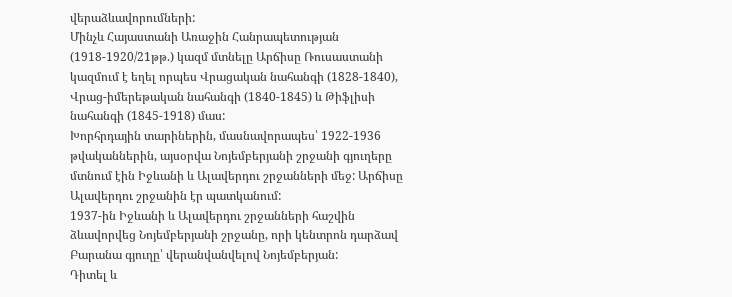վերաձևավորումների:
Մինչև Հայաստանի Առաջին Հանրապետության (1918-1920/21թթ.) կազմ մտնելը Արճիսը Ռուսաստանի կազմում է եղել որպես Վրացական նահանգի (1828-1840), Վրաց-իմերեթական նահանգի (1840-1845) և Թիֆլիսի նահանգի (1845-1918) մաս:
Խորհրդային տարիներին, մասնավորապես՝ 1922-1936 թվականներին, այսօրվա Նոյեմբերյանի շրջանի գյուղերը մտնում էին Իջևանի և Ալավերդու շրջանների մեջ: Արճիսը Ալավերդու շրջանին էր պատկանում:
1937-ին Իջևանի և Ալավերդու շրջանների հաշվին ձևավորվեց Նոյեմբերյանի շրջանը, որի կենտրոն դարձավ Բարանա գյուղը՝ վերանվանվելով Նոյեմբերյան:
Դիտել և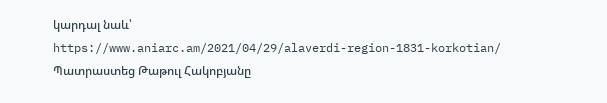կարդալ նաև՝
https://www.aniarc.am/2021/04/29/alaverdi-region-1831-korkotian/
Պատրաստեց Թաթուլ Հակոբյանը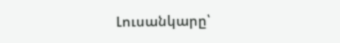Լուսանկարը՝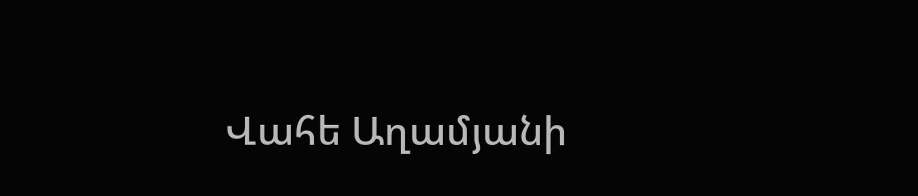Վահե Աղամյանի